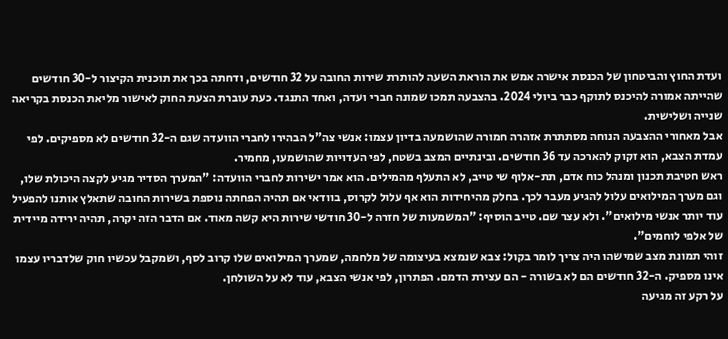ועדת החוץ והביטחון של הכנסת אישרה אמש את הוראת השעה להותרת שירות החובה על 32 חודשים, ודחתה בכך את תוכנית הקיצור ל-30 חודשים שהייתה אמורה להיכנס לתוקף כבר ביולי 2024. בהצבעה תמכו שמונה חברי ועדה, ואחד התנגד. כעת עוברת הצעת החוק לאישור מליאת הכנסת בקריאה שנייה ושלישית.
אבל מאחורי ההצבעה הנוחה מסתתרת אזהרה חמורה שהושמעה בדיון עצמו: אנשי צה"ל הבהירו לחברי הוועדה שגם ה-32 חודשים לא מספיקים. לפי עמדת הצבא, הוא זקוק להארכה עד 36 חודשים. ובינתיים המצב בשטח, לפי העדויות שהושמעו, מחמיר.
ראש חטיבת תכנון ומנהל כוח אדם, תת-אלוף שי טייב, לא התעלף מהמילים. הוא אמר ישירות לחברי הוועדה: "המערך הסדיר מגיע לקצה היכולת שלו, וגם מערך המילואים עלול להגיע מעבר לכך. בחלק מהיחידות הוא אף עלול לקרוס, בוודאי אם תהיה הפחתה נוספת בשירות החובה שתאלץ אותנו להפעיל עוד יותר אנשי מילואים". ולא עצר שם. טייב הוסיף: "המשמעות של חזרה ל-30 חודשי שירות היא קשה מאוד. אם הדבר הזה יקרה, תהיה ירידה מיידית של אלפי לוחמים".
זוהי תמונת מצב שמישהו היה צריך לומר בקול: צבא שנמצא בעיצומה של מלחמה, שמערך המילואים שלו קרוב לסף, ושמקבל עכשיו חוק שלדבריו עצמו אינו מספיק. ה-32 חודשים הם לא בשורה - הם עצירת הדמם. הפתרון, לפי אנשי הצבא, עוד לא על השולחן.
על רקע זה מגיעה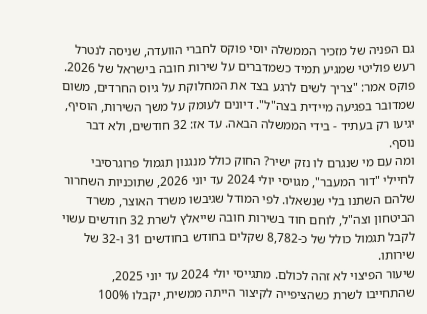גם הפניה של מזכיר הממשלה יוסי פוקס לחברי הוועדה, שניסה לנטרל רעש פוליטי שמגיע תמיד כשמדברים על שירות חובה בישראל של 2026. פוקס אמר: "צריך לשים לרגע בצד את המחלוקת על גיוס החרדים, משום שמדובר בפגיעה מיידית בצה"ל". דיונים לעומק על משך השירות, הוסיף, יגיעו רק בעתיד - בידי הממשלה הבאה. עד אז: 32 חודשים, ולא דבר נוסף.
ומה עם מי שנגרם לו נזק ישיר? החוק כולל מנגנון תגמול פרוגרסיבי לחיילי "דור המעבר", מגויסי יולי 2024 עד יוני 2026, שתוכניות השחרור שלהם השתנו בלי שנשאלו. לפי המודל שגיבשו משרד האוצר, משרד הביטחון וצה"ל, לוחם חוד בשירות חובה שייאלץ לשרת 32 חודשים עשוי לקבל תגמול כולל של כ-8,782 שקלים בחודש בחודשים 31 ו-32 של שירותו.
שיעור הפיצוי לא זהה לכולם. מתגייסי יולי 2024 עד יוני 2025, שהתחייבו לשרת כשהציפייה לקיצור הייתה ממשית, יקבלו 100%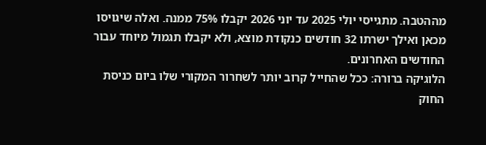מההטבה. מתגייסי יולי 2025 עד יוני 2026 יקבלו 75% ממנה. ואלה שיגויסו מכאן ואילך ישרתו 32 חודשים כנקודת מוצא, ולא יקבלו תגמול מיוחד עבור החודשים האחרונים.
הלוגיקה ברורה: ככל שהחייל קרוב יותר לשחרור המקורי שלו ביום כניסת החוק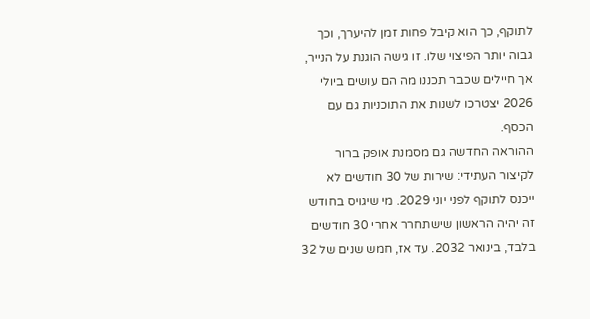לתוקף, כך הוא קיבל פחות זמן להיערך, וכך גבוה יותר הפיצוי שלו. זו גישה הוגנת על הנייר, אך חיילים שכבר תכננו מה הם עושים ביולי 2026 יצטרכו לשנות את התוכניות גם עם הכסף.
ההוראה החדשה גם מסמנת אופק ברור לקיצור העתידי: שירות של 30 חודשים לא ייכנס לתוקף לפני יוני 2029. מי שיגויס בחודש זה יהיה הראשון שישתחרר אחרי 30 חודשים בלבד, בינואר 2032. עד אז, חמש שנים של 32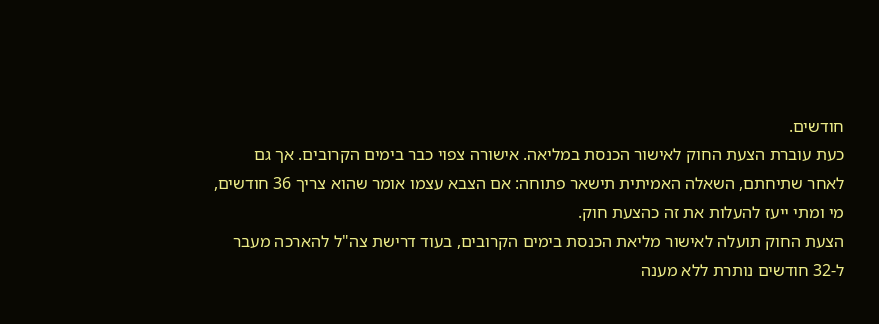חודשים.
כעת עוברת הצעת החוק לאישור הכנסת במליאה. אישורה צפוי כבר בימים הקרובים. אך גם לאחר שתיחתם, השאלה האמיתית תישאר פתוחה: אם הצבא עצמו אומר שהוא צריך 36 חודשים, מי ומתי ייעז להעלות את זה כהצעת חוק.
הצעת החוק תועלה לאישור מליאת הכנסת בימים הקרובים, בעוד דרישת צה"ל להארכה מעבר ל-32 חודשים נותרת ללא מענה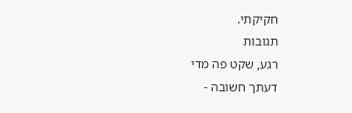חקיקתי.
תגובות
רגע, שקט פה מדי
דעתך חשובה -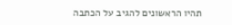תהיו הראשונים להגיב על הכתבה